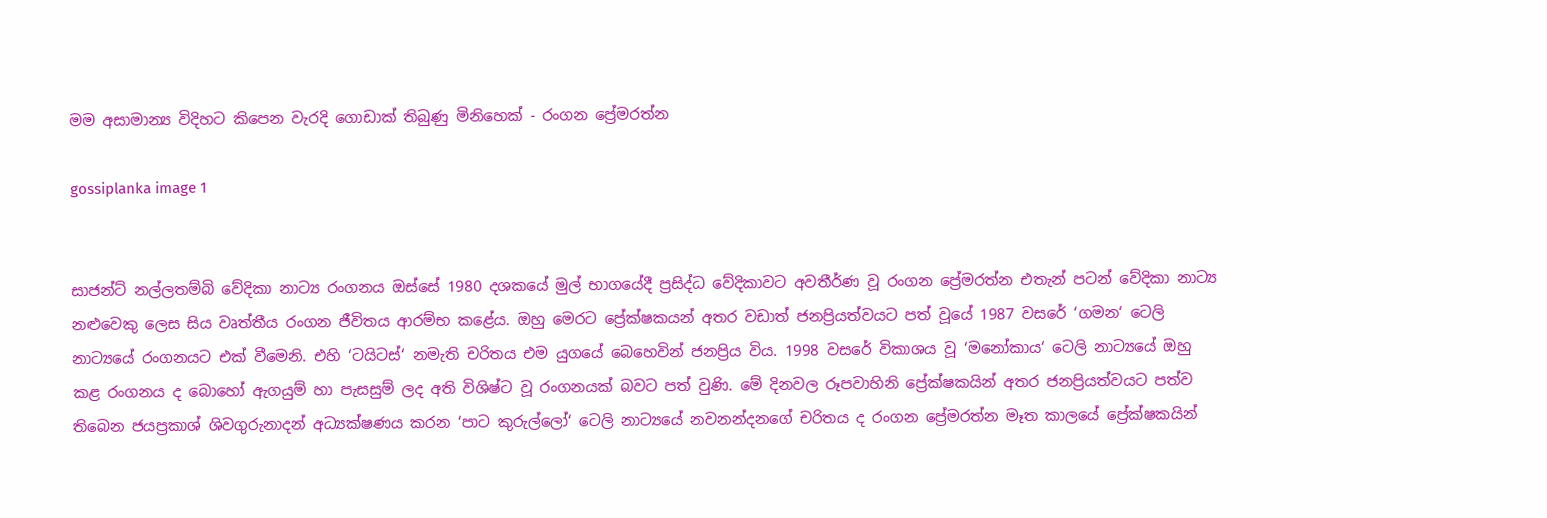මම අසාමාන්‍ය විදිහට කිපෙන වැරදි ගොඩාක් තිබුණු මිනිහෙක් - රංගන ප්‍රේමරත්න

gossiplanka image 1


සාජන්ට් නල්ලතම්බි වේදිකා නාට්‍ය රංගනය ඔස්සේ 1980 දශකයේ මුල් භාගයේදී ප්‍රසිද්ධ වේදිකාවට අවතීර්ණ වූ රංගන ප්‍රේමරත්න එතැන් පටන් වේදිකා නාට්‍ය නළුවෙකු ලෙස සිය වෘත්තීය රංගන ජීවිතය ආරම්භ කළේය. ඔහු මෙරට ප්‍රේක්ෂකයන් අතර වඩාත් ජනප්‍රියත්වයට පත් වූයේ 1987 වසරේ ‘ගමන‘ ටෙලි නාට්‍යයේ රංගනයට එක් වීමෙනි. එහි ‘ටයිටස්‘ නමැති චරිතය එම යුගයේ බෙහෙවින් ජනප්‍රිය විය. 1998 වසරේ විකාශය වූ ‘මනෝකාය‘ ටෙලි නාට්‍යයේ ඔහු කළ රංගනය ද බොහෝ ඇගයුම් හා පැසසුම් ලද අති විශිෂ්ට වූ රංගනයක් බවට පත් වුණි. මේ දිනවල රූපවාහිනි ප්‍රේක්ෂකයින් අතර ජනප්‍රියත්වයට පත්ව තිබෙන ජයප්‍රකාශ් ශිවගුරුනාදන් අධ්‍යක්ෂණය කරන ‘පාට කුරුල්ලෝ‘ ටෙලි නාට්‍යයේ නවනන්දනගේ චරිතය ද රංගන ප්‍රේමරත්න මෑත කාලයේ ප්‍රේක්ෂකයින්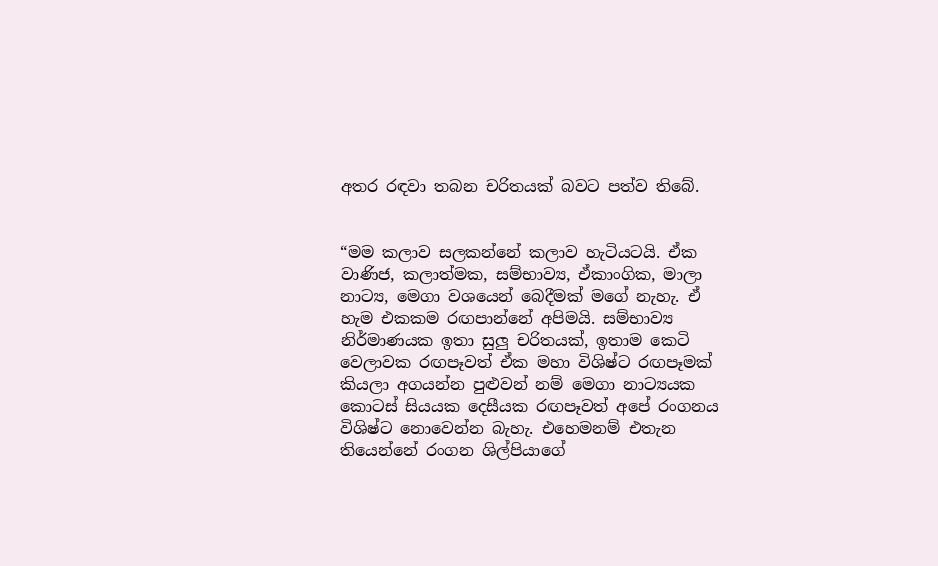අතර රඳවා තබන චරිතයක් බවට පත්ව තිබේ.


“මම කලාව සලකන්නේ කලාව හැටියටයි. ඒක වාණිජ, කලාත්මක, සම්භාව්‍ය, ඒකාංගික, මාලා නාට්‍ය, මෙගා වශයෙන් බෙදීමක් මගේ නැහැ. ඒ හැම එකකම රඟපාන්නේ අපිමයි. සම්භාව්‍ය නිර්මාණයක ඉතා සුලු චරිතයක්, ඉතාම කෙටි වෙලාවක රඟපෑවත් ඒක මහා විශිෂ්ට රඟපෑමක් කියලා අගයන්න පුළුවන් නම් මෙගා නාට්‍යයක කොටස් සියයක දෙසීයක රඟපෑවත් අපේ රංගනය විශිෂ්ට නොවෙන්න බැහැ. එහෙමනම් එතැන තියෙන්නේ රංගන ශිල්පියාගේ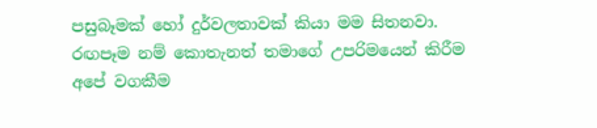පසුබෑමක් හෝ දුර්වලතාවක් කියා මම සිතනවා. රඟපෑම නම් කොතැනත් තමාගේ උපරිමයෙන් කිරීම අපේ වගකීම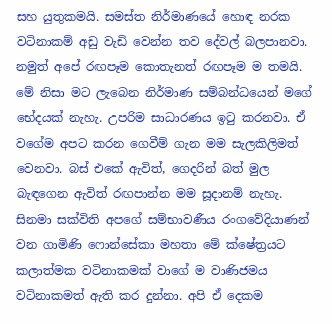සහ යුතුකමයි. සමස්ත නිර්මාණයේ හොඳ නරක වටිනාකම් අඩු වැඩි වෙන්න තව දේවල් බලපානවා. නමුත් අපේ රඟපෑම කොතැනත් රඟපෑම ම තමයි. මේ නිසා මට ලැබෙන නිර්මාණ සම්බන්ධයෙන් මගේ භේදයක් නැහැ. උපරිම සාධාරණය ඉටු කරනවා. ඒ වගේම අපට කරන ගෙවීම් ගැන මම සැලකිලිමත් වෙනවා. බස් එකේ ඇවිත්, ගෙදරින් බත් මුල බැඳගෙන ඇවිත් රඟපාන්න මම සූදානම් නැහැ. සිනමා සක්විති අපගේ සම්භාවණීය රංගවේදියාණන් වන ගාමිණි ෆොන්සේකා මහතා මේ ක්ෂේත්‍රයට කලාත්මක වටිනාකමක් වාගේ ම වාණිජමය වටිනාකමත් ඇති කර දුන්නා. අපි ඒ දෙකම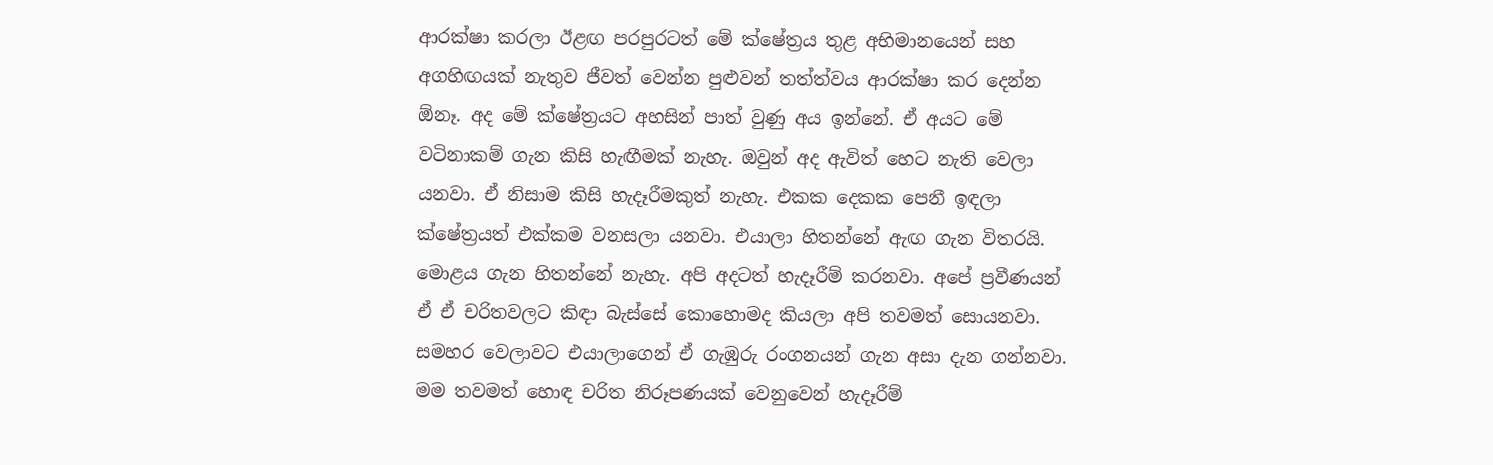ආරක්ෂා කරලා ඊළඟ පරපුරටත් මේ ක්ෂේ‍ත්‍රය තුළ අභිමානයෙන් සහ අගහිඟයක් නැතුව ජීවත් වෙන්න පුළුවන් තත්ත්වය ආරක්ෂා කර දෙන්න ඕනෑ. අද මේ ක්ෂේත්‍රයට අහසින් පාත් වුණු අය ඉන්නේ. ඒ අයට මේ වටිනාකම් ගැන කිසි හැඟීමක් නැහැ. ඔවුන් අද ඇවිත් හෙට නැති වෙලා යනවා. ඒ නිසාම කිසි හැදෑරීමකුත් නැහැ. එකක දෙකක පෙනී ඉඳලා ක්ෂේත්‍රයත් එක්කම වනසලා යනවා. එයාලා හිතන්නේ ඇඟ ගැන විතරයි. මොළය ගැන හිතන්නේ නැහැ. අපි අදටත් හැදෑරීම් කරනවා. අපේ ප්‍රවීණයන් ඒ ඒ චරිතවලට කිඳා බැස්සේ කොහොමද කියලා අපි තවමත් සොයනවා. සමහර වෙලාවට එයාලාගෙන් ඒ ගැඹුරු රංගනයන් ගැන අසා දැන ගන්නවා. මම තවමත් හොඳ චරිත නිරූපණයක් වෙනුවෙන් හැදෑරීම්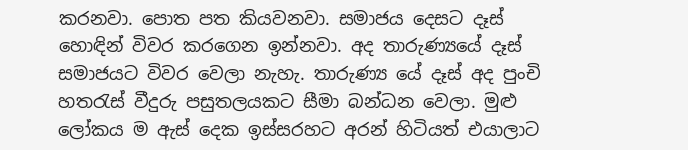කරනවා. පොත පත කියවනවා. සමාජය දෙසට දෑස් හොඳින් විවර කරගෙන ඉන්නවා. අද තාරුණ්‍යයේ දෑස් සමාජයට විවර වෙලා නැහැ. තාරුණ්‍ය යේ දෑස් අද පුංචි හතරැස් වීදුරු පසුතලයකට සීමා බන්ධන වෙලා. මුළු ලෝකය ම ඇස් දෙක ඉස්සරහට අරන් හිටියත් එයාලාට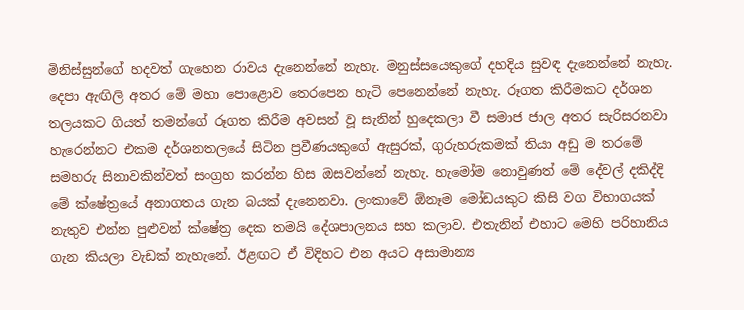මිනිස්සුන්ගේ හදවත් ගැහෙන රාවය දැනෙන්නේ නැහැ. මනුස්සයෙකුගේ දහදිය සුවඳ දැනෙන්නේ නැහැ. දෙපා ඇඟිලි අතර මේ මහා පොළොව තෙරපෙන හැටි පෙනෙන්නේ නැහැ. රූගත කිරීමකට දර්ශන තලයකට ගියත් තමන්ගේ රූගත කිරීම අවසන් වූ සැනින් හුදෙකලා වී සමාජ ජාල අතර සැරිසරනවා හැරෙන්නට එකම දර්ශනතලයේ සිටින ප්‍රවීණයකුගේ ඇසුරක්, ගුරුහරුකමක් තියා අඩු ම තරමේ සමහරු සිනාවකින්වත් සංග්‍රහ කරන්න හිස ඔසවන්නේ නැහැ. හැමෝම නොවුණත් මේ දේවල් දකිද්දි මේ ක්ෂේත්‍රයේ අනාගතය ගැන බයක් දැනෙනවා. ලංකාවේ ඕනෑම මෝඩයකුට කිසි වග විභාගයක් නැතුව එන්න පුළුවන් ක්ෂේත්‍ර දෙක තමයි දේශපාලනය සහ කලාව. එතැනින් එහාට මෙහි පරිහානිය ගැන කියලා වැඩක් නැහැනේ. ඊළඟට ඒ විදිහට එන අයට අසාමාන්‍ය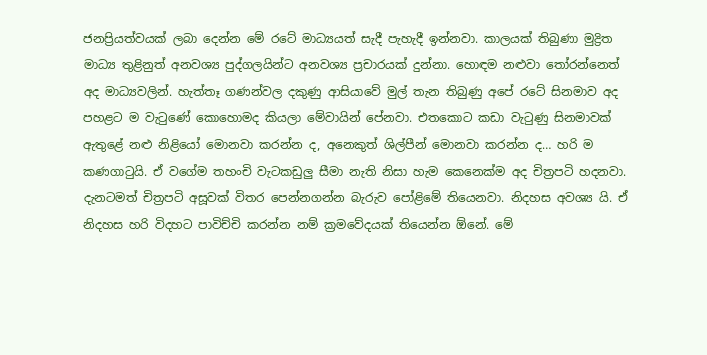ජනප්‍රියත්වයක් ලබා දෙන්න මේ රටේ මාධ්‍යයත් සැදී පැහැදී ඉන්නවා. කාලයක් තිබුණා මුද්‍රිත මාධ්‍ය තුළිනුත් අනවශ්‍ය පුද්ගලයින්ට අනවශ්‍ය ප්‍රචාරයක් දුන්නා. හොඳම නළුවා තෝරන්නෙත් අද මාධ්‍යවලින්. හැත්තෑ ගණන්වල දකුණු ආසියාවේ මුල් තැන තිබුණු අපේ රටේ සිනමාව අද පහළට ම වැටුණේ කොහොමද කියලා මේවායින් පේනවා. එතකොට කඩා වැටුණු සිනමාවක් ඇතුළේ නළු නිළියෝ මොනවා කරන්න ද, අනෙකුත් ශිල්පීන් මොනවා කරන්න ද… හරි ම කණගාටුයි. ඒ වගේම තහංචි වැටකඩුලු සීමා නැති නිසා හැම කෙනෙක්ම අද චිත්‍රපටි හදනවා. දැනටමත් චිත්‍රපටි අසූවක් විතර පෙන්නගන්න බැරුව පෝළිමේ තියෙනවා. නිදහස අවශ්‍ය යි. ඒ නිදහස හරි විදහට පාවිච්චි කරන්න නම් ක්‍රමවේදයක් තියෙන්න ඕනේ. මේ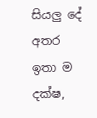සියලු දේ අතර ඉතා ම දක්ෂ,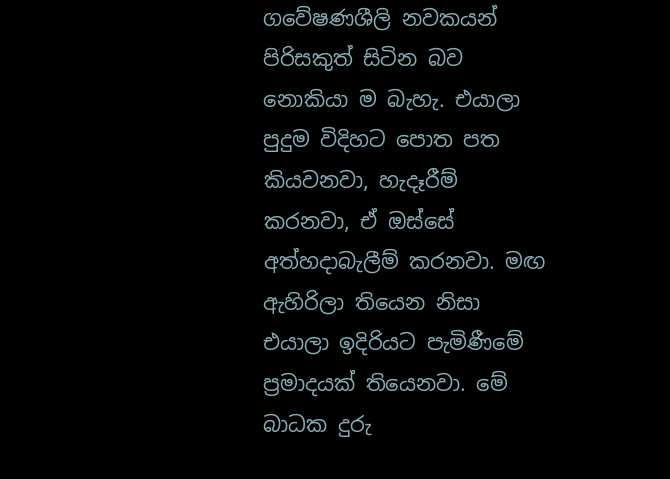ගවේෂණශීලි නවකයන් පිරිසකුත් සිටින බව නොකියා ම බැහැ. එයාලා පුදුම විදිහට පොත පත කියවනවා, හැදෑරීම් කරනවා, ඒ ඔස්සේ අත්හදාබැලීම් කරනවා. මඟ ඇහිරිලා තියෙන නිසා එයාලා ඉදිරියට පැමිණීමේ ප්‍රමාදයක් තියෙනවා. මේ බාධක දුරු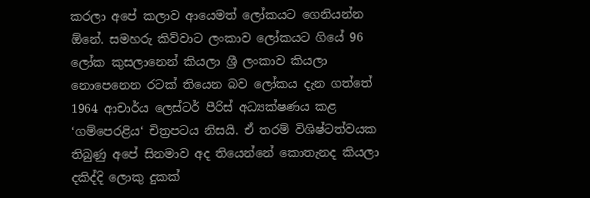කරලා අපේ කලාව ආයෙමත් ලෝකයට ගෙනියන්න ඕනේ. සමහරු කිව්වාට ලංකාව ලෝකයට ගියේ 96 ලෝක කුසලානෙන් කියලා ශ්‍රී ලංකාව කියලා නොපෙනෙන රටක් තියෙන බව ලෝකය දැන ගත්තේ 1964 ආචාර්ය ලෙස්ටර් පීරිස් අධ්‍යක්ෂණය කළ ‘ගම්පෙරළිය‘ චිත්‍රපටය නිසයි. ඒ තරම් විශිෂ්ටත්වයක තිබුණු අපේ සිනමාව අද තියෙන්නේ කොතැනද කියලා දකිද්දි ලොකු දුකක්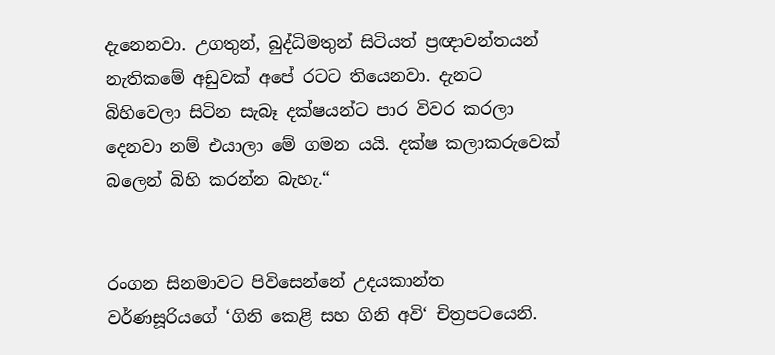දැනෙනවා. උගතුන්, බුද්ධිමතුන් සිටියත් ප්‍රඥාවන්තයන් නැතිකමේ අඩුවක් අපේ රටට තියෙනවා. දැනට බිහිවෙලා සිටින සැබෑ දක්ෂයන්ට පාර විවර කරලා දෙනවා නම් එයාලා මේ ගමන යයි. දක්ෂ කලාකරුවෙක් බලෙන් බිහි කරන්න බැහැ.“


රංගන සිනමාවට පිවිසෙන්නේ උදයකාන්ත වර්ණසූරියගේ ‘ගිනි කෙළි සහ ගිනි අවි‘ චිත්‍රපටයෙනි.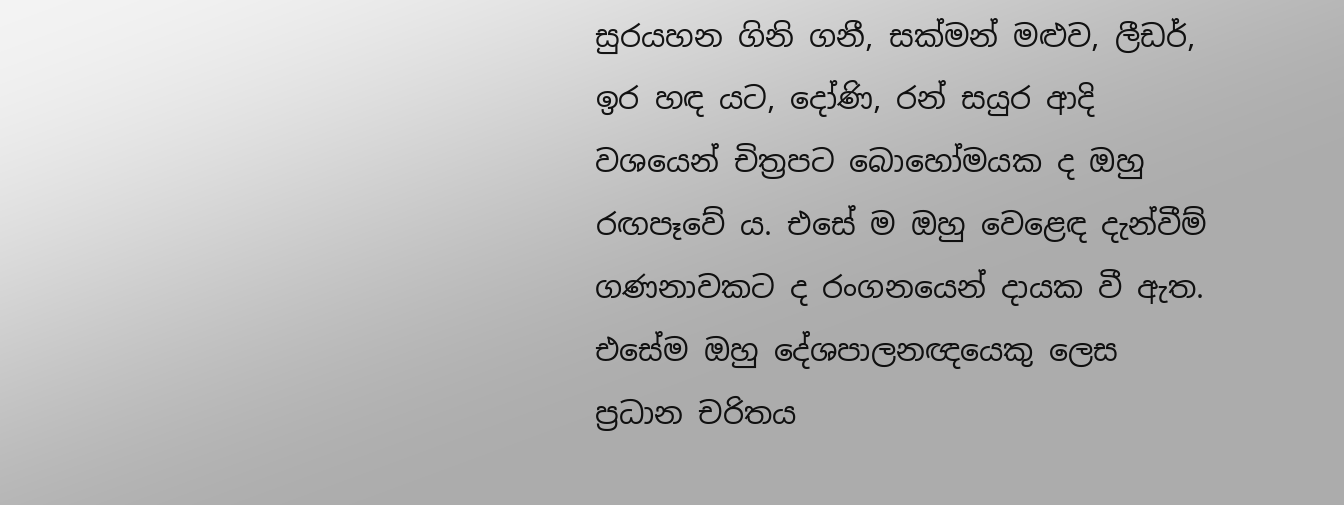සුරයහන ගිනි ගනී, සක්මන් මළුව, ලීඩර්, ඉර හඳ යට, දෝණි, රන් සයුර ආදි වශයෙන් චිත්‍රපට බොහෝමයක ද ඔහු රඟපෑවේ ය. එසේ ම ඔහු වෙළෙඳ දැන්වීම් ගණනාවකට ද රංගනයෙන් දායක වී ඇත. එසේම ඔහු දේශපාලනඥයෙකු ලෙස ප්‍රධාන චරිතය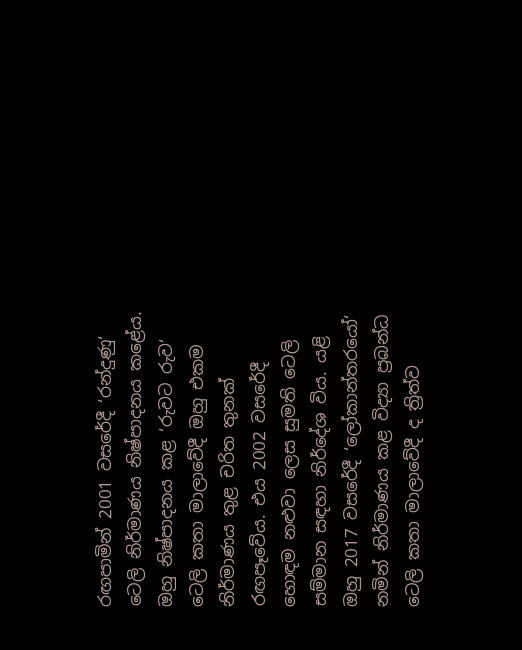රඟපාමින් 2001 වසරේදී ‘රන්දුණු‘ ටෙලි නිර්මාණය නිෂ්පාදනය කළේය. ඔහු නිෂ්පාදනය කළ ‘රුවට රුව‘ ටෙලි කතා මාලාවේදී ඔහු එකම නිර්මාණය තුළ චරිත තුනක් රඟපෑවේය. එය 2002 වසරේදී හොඳම නළුවා ලෙස සුමති ටෙලි සම්මාන සඳහා නිර්දේශ විය. යළි ඔහු 2017 වසරේදී ‘ලෝකාන්තරයෝ‘ නමින් නිර්මාණය කළ විද්‍යා ප්‍රබන්ධ ටෙලි කතා මාලාවේදී ද ත්‍රිත්ව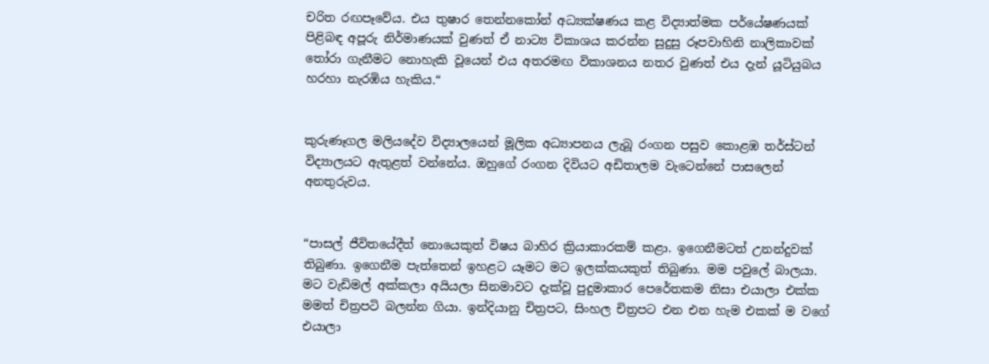චරිත රඟපෑවේය. එය තුෂාර තෙන්නකෝන් අධ්‍යක්ෂණය කළ විද්‍යාත්මක පර්යේෂණයක් පිළිබඳ අපූරු නිර්මාණයක් වුණත් ඒ නාට්‍ය විකාශය කරන්න සුදුසු රූපවාහිනි නාලිකාවක් තෝරා ගැනීමට නොහැකි වූයෙන් එය අතරමඟ විකාශනය නතර වුණත් එය දැන් යූටියුබය හරහා නැරඹිය හැකිය.“


කුරුණෑගල මලියදේව විද්‍යාලයෙන් මූලික අධ්‍යාපනය ලැබූ රංගන පසුව කොළඹ තර්ස්ටන් විද්‍යාලයට ඇතුළත් වන්නේය. ඔහුගේ රංගන දිවියට අඩිතාලම වැටෙන්නේ පාසලෙන් අනතුරුවය.


“පාසල් ජීවිතයේදීත් නොයෙකුත් විෂය බාහිර ක්‍රියාකාරකම් කළා. ඉගෙනීමටත් උනන්දුවක් තිබුණා. ඉගෙනීම පැත්තෙන් ඉහළට යෑමට මට ඉලක්කයකුත් තිබුණා. මම පවුලේ බාලයා. මට වැඩිමල් අක්කලා අයියලා සිනමාවට දැක්වූ පුදුමාකාර පෙරේතකම නිසා එයාලා එක්ක මමත් චිත්‍රපටි බලන්න ගියා. ඉන්දියානු චිත්‍රපට, සිංහල චිත්‍රපට එන එන හැම එකක් ම වගේ එයාලා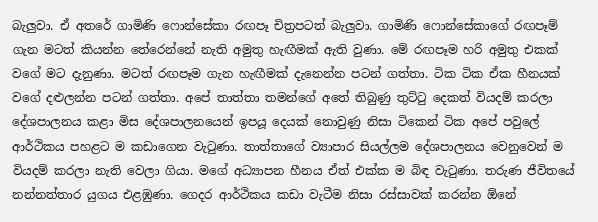බැලුවා. ඒ අතරේ ගාමිණි ෆොන්සේකා රඟපෑ චිත්‍රපටත් බැලුවා. ගාමිණි ෆොන්සේකාගේ රඟපෑම් ගැන මටත් කියන්න තේරෙන්නේ නැති අමුතු හැඟීමක් ඇති වුණා. මේ රඟපෑම හරි අමුතු එකක් වගේ මට දැනුණා. මටත් රඟපෑම ගැන හැඟීමක් දැනෙන්න පටන් ගත්තා. ටික ටික ඒක හීනයක් වගේ දළුලන්න පටන් ගත්තා. අපේ තාත්තා තමන්ගේ අතේ තිබුණු තුට්ටු දෙකත් වියදම් කරලා දේශපාලනය කළා මිස දේශපාලනයෙන් ඉපයූ දෙයක් නොවුණු නිසා ටිකෙන් ටික අපේ පවුලේ ආර්ථිකය පහළට ම කඩාගෙන වැටුණා. තාත්තාගේ ව්‍යාපාර සියල්ලම දේශපාලනය වෙනුවෙන් ම වියදම් කරලා නැති වෙලා ගියා. මගේ අධ්‍යාපන හීනය ඒත් එක්ක ම බිඳ වැටුණා. තරුණ ජීවිතයේ නන්නත්තාර යුගය එළඹුණා. ගෙදර ආර්ථිකය කඩා වැටීම නිසා රස්සාවක් කරන්න ඕනේ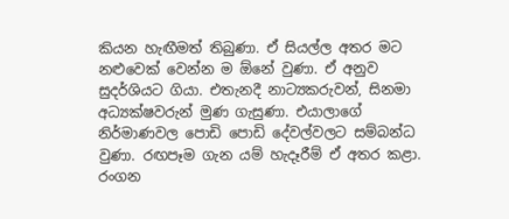කියන හැඟීමත් තිබුණා. ඒ සියල්ල අතර මට නළුවෙක් වෙන්න ම ඕනේ වුණා. ඒ අනුව සුදර්ශියට ගියා. එතැනදී නාට්‍යකරුවන්, සිනමා අධ්‍යක්ෂවරුන් මුණ ගැසුණා. එයාලාගේ නිර්මාණවල පොඩි පොඩි දේවල්වලට සම්බන්ධ වුණා. රඟපෑම ගැන යම් හැදෑරීම් ඒ අතර කළා. රංගන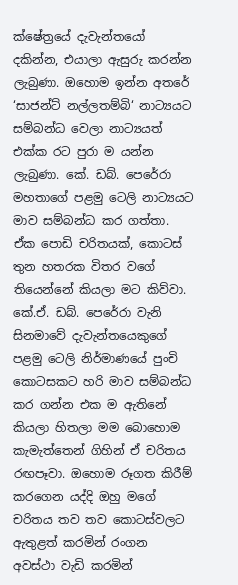ක්ෂේත්‍රයේ දැවැන්තයෝ දකින්න, එයාලා ඇසුරු කරන්න ලැබුණා. ඔහොම ඉන්න අතරේ ‘සාජන්ට් නල්ලතම්බි‘ නාට්‍යයට සම්බන්ධ වෙලා නාට්‍යයත් එක්ක රට පුරා ම යන්න ලැබුණා. කේ. ඩබ්. පෙරේරා මහතාගේ පළමු ටෙලි නාට්‍යයට මාව සම්බන්ධ කර ගත්තා. ඒක පොඩි චරිතයක්, කොටස් තුන හතරක විතර වගේ තියෙන්නේ කියලා මට කිව්වා. කේ.ඒ. ඩබ්. පෙරේරා වැනි සිනමාවේ දැවැන්තයෙකුගේ පළමු ටෙලි නිර්මාණයේ පුංචි කොටසකට හරි මාව සම්බන්ධ කර ගන්න එක ම ඇතිනේ කියලා හිතලා මම බොහොම කැමැත්තෙන් ගිහින් ඒ චරිතය රඟපෑවා. ඔහොම රූගත කිරීම් කරගෙන යද්දි ඔහු මගේ චරිතය තව තව කොටස්වලට ඇතුළත් කරමින් රංගන අවස්ථා වැඩි කරමින්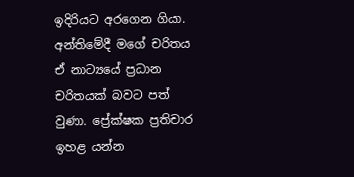ඉදිරියට අරගෙන ගියා. අන්තිමේදී මගේ චරිතය ඒ නාට්‍යයේ ප්‍රධාන චරිතයක් බවට පත් වුණා. ප්‍රේක්ෂක ප්‍රතිචාර ඉහළ යන්න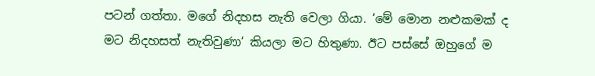පටන් ගත්තා. මගේ නිදහස නැති වෙලා ගියා. ‘මේ මොන නළුකමක් ද මට නිදහසත් නැතිවුණා‘ කියලා මට හිතුණා. ඊට පස්සේ ඔහුගේ ම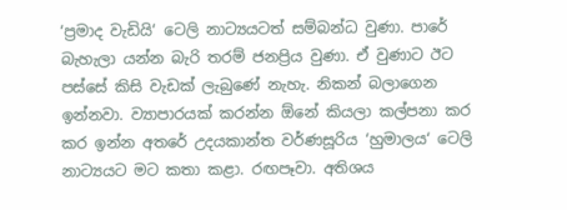‘ප්‍රමාද වැඩියි‘ ටෙලි නාට්‍යයටත් සම්බන්ධ වුණා. පාරේ බැහැලා යන්න බැරි තරම් ජනප්‍රිය වුණා. ඒ වුණාට ඊට පස්සේ කිසි වැඩක් ලැබුණේ නැහැ. නිකන් බලාගෙන ඉන්නවා. ව්‍යාපාරයක් කරන්න ඕනේ කියලා කල්පනා කර කර ඉන්න අතරේ උදයකාන්ත වර්ණසූරිය ‘හුමාලය‘ ටෙලි නාට්‍යයට මට කතා කළා. රඟපෑවා. අතිශය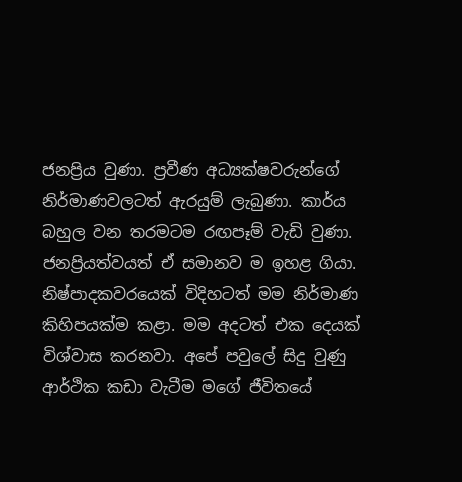ජනප්‍රිය වුණා. ප්‍රවීණ අධ්‍යක්ෂවරුන්ගේ නිර්මාණවලටත් ඇරයුම් ලැබුණා. කාර්ය බහුල වන තරමටම රඟපෑම් වැඩි වුණා. ජනප්‍රියත්වයත් ඒ සමානව ම ඉහළ ගියා. නිෂ්පාදකවරයෙක් විදිහටත් මම නිර්මාණ කිහිපයක්ම කළා. මම අදටත් එක දෙයක් විශ්වාස කරනවා. අපේ පවුලේ සිදු වුණු ආර්ථික කඩා වැටීම මගේ ජීවිතයේ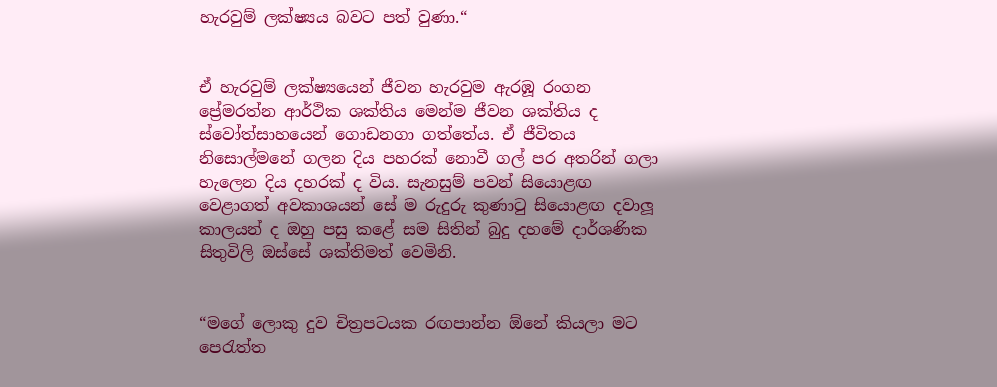හැරවුම් ලක්ෂ්‍යය බවට පත් වුණා.“


ඒ හැරවුම් ලක්ෂ්‍යයෙන් ජීවන හැරවුම ඇරඹූ රංගන ප්‍රේමරත්න ආර්ථික ශක්තිය මෙන්ම ජීවන ශක්තිය ද ස්වෝත්සාහයෙන් ගොඩනගා ගත්තේය. ඒ ජීවිතය නිසොල්මනේ ගලන දිය පහරක් නොවී ගල් පර අතරින් ගලා හැලෙන දිය දහරක් ද විය. සැනසුම් පවන් සියොළඟ වෙළාගත් අවකාශයන් සේ ම රුදුරු කුණාටු සියොළඟ දවාලූ කාලයන් ද ඔහු පසු කළේ සම සිතින් බුදු දහමේ දාර්ශණික සිතුවිලි ඔස්සේ ශක්තිමත් වෙමිනි.


“මගේ ලොකු දුව චිත්‍රපටයක රඟපාන්න ඕනේ කියලා මට පෙරැත්ත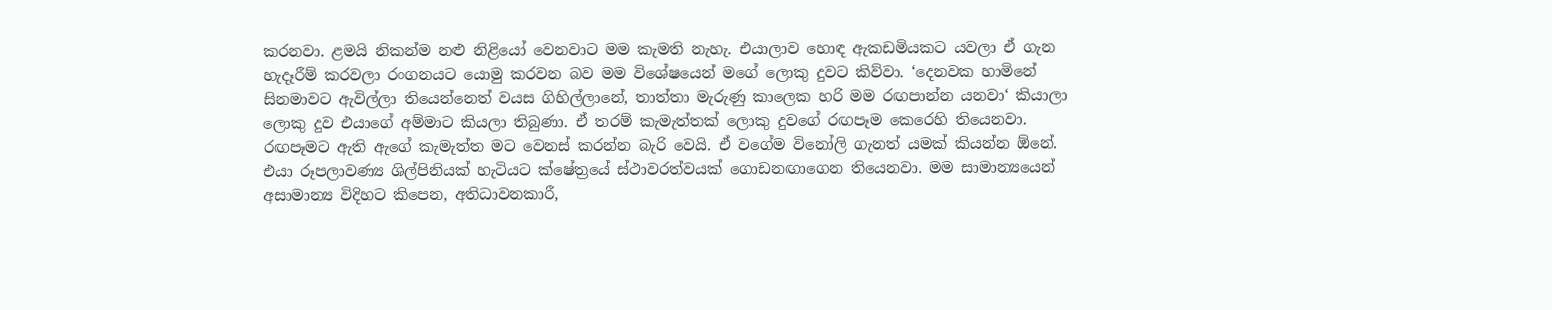කරනවා. ළමයි නිකන්ම නළු නිළියෝ වෙනවාට මම කැමති නැහැ. එයාලාව හොඳ ඇකඩමියකට යවලා ඒ ගැන හැදෑරීම් කරවලා රංගනයට යොමු කරවන බව මම විශේෂයෙන් මගේ ලොකු දුවට කිව්වා. ‘දෙනවක හාමිනේ සිනමාවට ඇවිල්ලා තියෙන්නෙත් වයස ගිහිල්ලානේ, තාත්තා මැරුණු කාලෙක හරි මම රඟපාන්න යනවා‘ කියාලා ලොකු දුව එයාගේ අම්මාට කියලා තිබුණා. ඒ තරම් කැමැත්තක් ලොකු දුවගේ රඟපෑම කෙරෙහි තියෙනවා. රඟපෑමට ඇති ඇගේ කැමැත්ත මට වෙනස් කරන්න බැරි වෙයි. ඒ වගේම විනෝලි ගැනත් යමක් කියන්න ඕනේ. එයා රූපලාවණ්‍ය ශිල්පිනියක් හැටියට ක්ෂේත්‍රයේ ස්ථාවරත්වයක් ගොඩනඟාගෙන තියෙනවා. මම සාමාන්‍යයෙන් අසාමාන්‍ය විදිහට කිපෙන, අතිධාවනකාරී,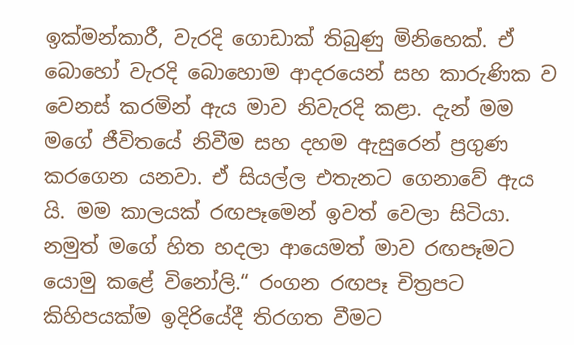ඉක්මන්කාරී, වැරදි ගොඩාක් තිබුණු මිනිහෙක්. ඒ බොහෝ වැරදි බොහොම ආදරයෙන් සහ කාරුණික ව වෙනස් කරමින් ඇය මාව නිවැරදි කළා. දැන් මම මගේ ජීවිතයේ නිවීම සහ දහම ඇසුරෙන් ප්‍රගුණ කරගෙන යනවා. ඒ සියල්ල එතැනට ගෙනාවේ ඇය යි. මම කාලයක් රඟපෑමෙන් ඉවත් වෙලා සිටියා. නමුත් මගේ හිත හදලා ආයෙමත් මාව රඟපෑමට යොමු කළේ විනෝලි.“ රංගන රඟපෑ චිත්‍රපට කිහිපයක්ම ඉදිරියේදී තිරගත වීමට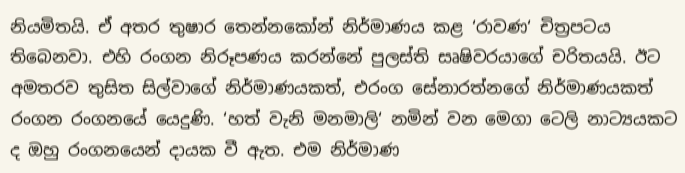නියමිතයි. ඒ අතර තුෂාර තෙන්නකෝන් නිර්මාණය කළ ‘රාවණ‘ චිත්‍රපටය තිබෙනවා. එහි රංගන නිරූපණය කරන්නේ පුලස්ති සෘෂිවරයාගේ චරිතයයි. ඊට අමතරව තුසිත සිල්වාගේ නිර්මාණයකත්, එරංග සේනාරත්නගේ නිර්මාණයකත් රංගන රංගනයේ යෙදුණි. ‘හත් වැනි මනමාලි‘ නමින් වන මෙගා ටෙලි නාට්‍යයකට ද ඔහු රංගනයෙන් දායක වී ඇත. එම නිර්මාණ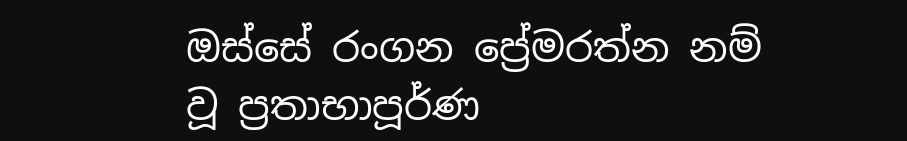ඔස්සේ රංගන ප්‍රේමරත්න නම් වූ ප්‍රතාභාපූර්ණ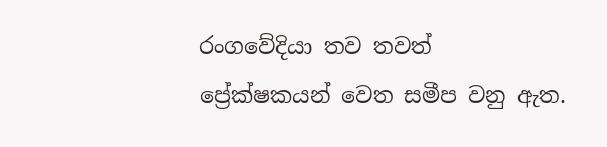රංගවේදියා තව තවත් ප්‍රේක්ෂකයන් වෙත සමීප වනු ඇත.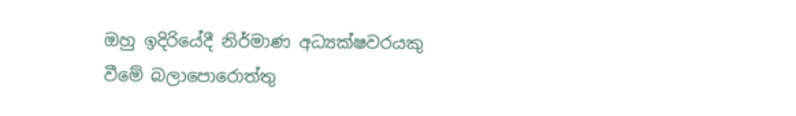ඔහු ඉදිරියේදී නිර්මාණ අධ්‍යක්ෂවරයකු වීමේ බලාපොරොත්තු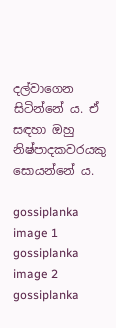දල්වාගෙන සිටින්නේ ය. ඒ සඳහා ඔහු නිෂ්පාදකවරයකු සොයන්නේ ය.

gossiplanka image 1
gossiplanka image 2
gossiplanka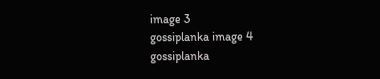image 3
gossiplanka image 4
gossiplanka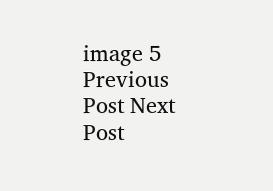image 5
Previous Post Next Post